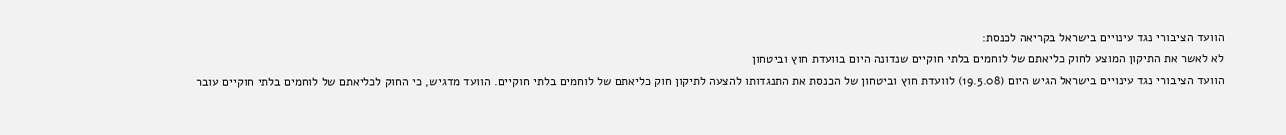הוועד הציבורי נגד עינויים בישראל בקריאה לכנסת:
לא לאשר את התיקון המוצע לחוק כליאתם של לוחמים בלתי חוקיים שנדונה היום בוועדת חוץ וביטחון
הוועד הציבורי נגד עינויים בישראל הגיש היום (19.5.08) לוועדת חוץ וביטחון של הכנסת את התנגדותו להצעה לתיקון חוק כליאתם של לוחמים בלתי חוקיים. הוועד מדגיש, כי החוק לכליאתם של לוחמים בלתי חוקיים עובר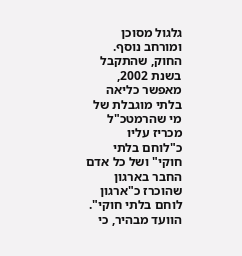גלגול מסוכן ומורחב נוסף. החוק, שהתקבל בשנת 2002, מאפשר כליאה בלתי מוגבלת של מי שהרמטכ"ל מכריז עליו כ"לוחם בלתי חוקי" ושל כל אדם החבר בארגון שהוכרז כ"ארגון לוחם בלתי חוקי".
הוועד מבהיר, כי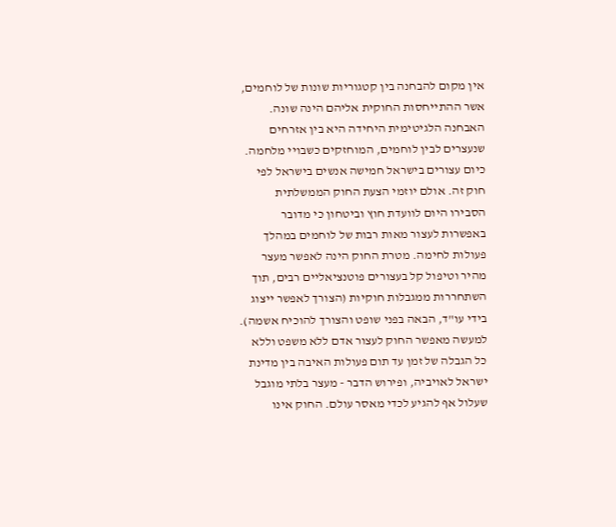אין מקום להבחנה בין קטגוריות שונות של לוחמים, אשר ההתייחסות החוקית אליהם הינה שונה. האבחנה הלגיטימית היחידה היא בין אזרחים שנעצרים לבין לוחמים, המוחזקים כשבויי מלחמה.
כיום עצורים בישראל חמישה אנשים בישראל לפי חוק זה. אולם יוזמי הצעת החוק הממשלתית הסבירו היום לוועדת חוץ וביטחון כי מדובר באפשרות לעצור מאות רבות של לוחמים במהלך פעולות לחימה. מטרת החוק הינה לאפשר מעצר מהיר וטיפול קל בעצורים פוטנציאליים רבים, תוך השתחררות ממגבלות חוקיות (הצורך לאפשר ייצוג בידי עו"ד, הבאה בפני שופט והצורך להוכיח אשמה). למעשה מאפשר החוק לעצור אדם ללא משפט וללא כל הגבלה של זמן עד תום פעולות האיבה בין מדינת ישראל לאויביה, ופירוש הדבר - מעצר בלתי מוגבל שעלול אף להגיע לכדי מאסר עולם. החוק אינו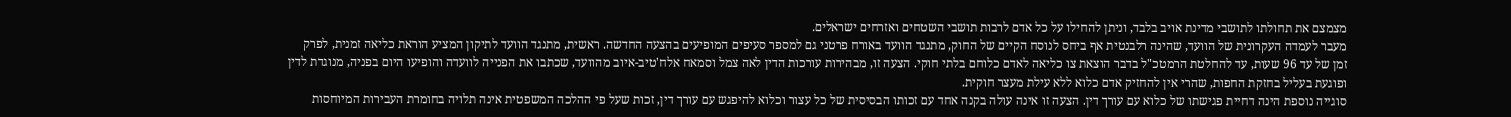מצמצם את תחולתו לתושבי מדינת אויב בלבד, וניתן להחילו על כל אדם לרבות תושבי השטחים ואזרחים ישראלים.
מעבר לעמדה העקרונית של הוועד, שהינה רלבנטית אף ביחס לנוסח הקיים של החוק, מתנגד הוועד באורח פרטני גם למספר סעיפים המופיעים בהצעה החדשה. ראשית, מתנגד הוועד לתיקון המציע הוראת כליאה זמנית, לפרק זמן של עד 96 שעות, עד להחלטת הרמטכ"ל בדבר הוצאת צו כליאה לאדם כלוחם בלתי חוקי. הצעה זו, מבהירות עורכות הדין לאה צמל וסמאח אלח'טיב-איוב מהוועד, שכתבו את הפנייה לוועדה והופיעו היום בפניה, מנוגדת לדין ופוגעת בעליל בחזקת החפות, שהרי אין להחזיק אדם כלוא ללא עילת מעצר חוקית.
סוגייה נוספת הינה דחיית פגישתו של כלוא עם עורך דין. הצעה זו אינה עולה בקנה אחד עם זכותו הבסיסית של כל עצור וכלוא להיפגש עם עורך דין, זכות שעל פי ההלכה המשפטית אינה תלויה בחומרת העבירות המיוחסות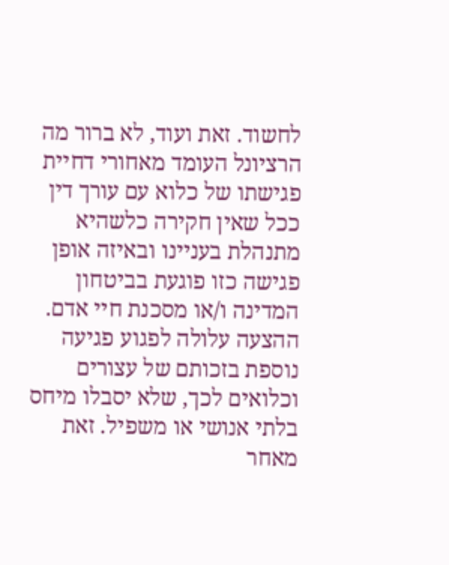לחשוד. זאת ועוד, לא ברור מה הרציונל העומד מאחורי דחיית פגישתו של כלוא עם עורך דין ככל שאין חקירה כלשהיא מתנהלת בעניינו ובאיזה אופן פגישה כזו פוגעת בביטחון המדינה ו/או מסכנת חיי אדם. ההצעה עלולה לפגוע פגיעה נוספת בזכותם של עצורים וכלואים לכך, שלא יסבלו מיחס בלתי אנושי או משפיל. זאת מאחר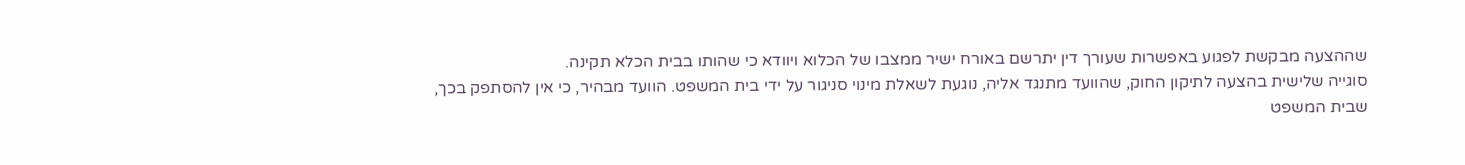שההצעה מבקשת לפגוע באפשרות שעורך דין יתרשם באורח ישיר ממצבו של הכלוא ויוודא כי שהותו בבית הכלא תקינה.
סוגייה שלישית בהצעה לתיקון החוק, שהוועד מתנגד אליה, נוגעת לשאלת מינוי סניגור על ידי בית המשפט. הוועד מבהיר, כי אין להסתפק בכך, שבית המשפט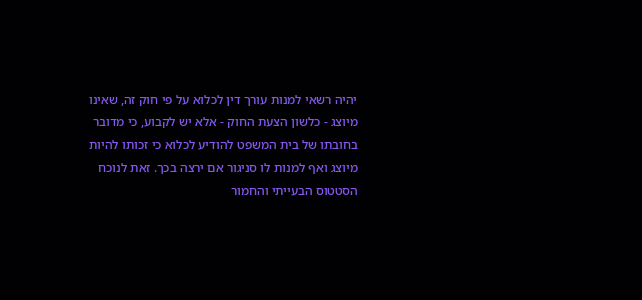יהיה רשאי למנות עורך דין לכלוא על פי חוק זה, שאינו מיוצג - כלשון הצעת החוק - אלא יש לקבוע, כי מדובר בחובתו של בית המשפט להודיע לכלוא כי זכותו להיות מיוצג ואף למנות לו סניגור אם ירצה בכך. זאת לנוכח הסטטוס הבעייתי והחמור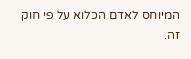המיוחס לאדם הכלוא על פי חוק זה.